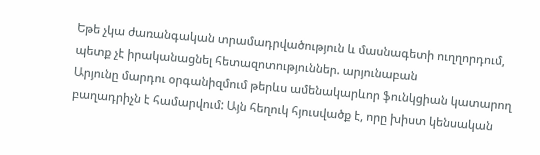Եթե չկա ժառանգական տրամադրվածություն և մասնագետի ուղղորդում, պետք չէ իրականացնել հետազոտություններ. արյունաբան
Արյունը մարդու օրգանիզմում թերևս ամենակարևոր ֆունկցիան կատարող բաղադրիչն է համարվում: Այն հեղուկ հյուսվածք է, որը խիստ կենսական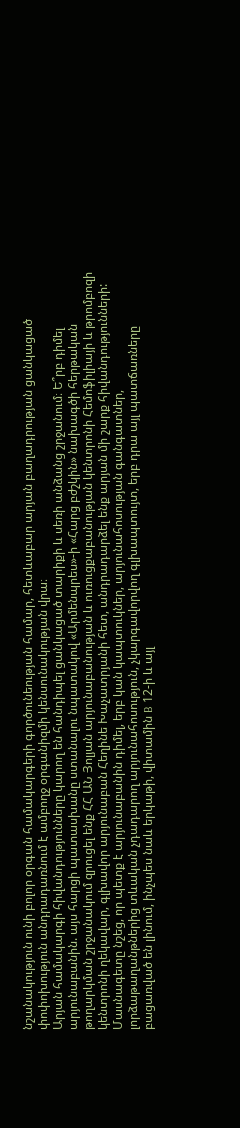նշանակություն ունի բոլոր օրգան համակարգերի գործունեության համար, հետևաբար արյան բաղադրության ցանկացած փոփոխություն անդրադառնում է ամբողջ օրգանիզմի կենսունակության վրա։
Արյան համակարգի հիվանդությունները կարող են հանդիպել ցանկացած տարիքի և սեռի անձանց շրջանում։ Ե՞րբ դիմել արյունաբանին. այս հարցի պատասխանը ստանալու նպատակով «Արմենպրես»-ի «Հարց բժշկին» նախագծի հերթական թողարկման շրջանակում զրուցել ենք ՀՀ ԱՆ Յոլյան արյունաբանության և ուռուցքաբանության կենտրոնի Հեմոֆիլիայի և թրոմբոզի կենտրոնի ղեկավար, գլխավոր արյունաբան Հեղինե Խաչատրյանի հետ, անդրադարձել ենք արյան մի շարք հիվանդությունների:
Մասնագետը նշեց, որ պետք է արյունաբանին դիմել, երբ կան կապտուկներ, արյունահոսության գանգատներ, լորձաթաղանթներից տևական չդադարող արյունահոսություն, չկարգավորվող գլխապտույտ, երբ դրա այլ պատճառները բացառված են լինում, ինչպես նաև երկաթի, վիտամին B 12-ի և այլ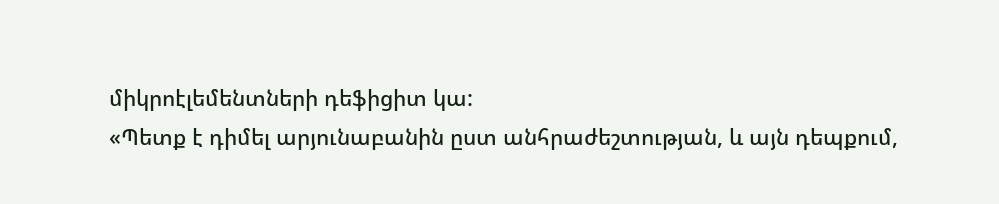միկրոէլեմենտների դեֆիցիտ կա:
«Պետք է դիմել արյունաբանին ըստ անհրաժեշտության, և այն դեպքում,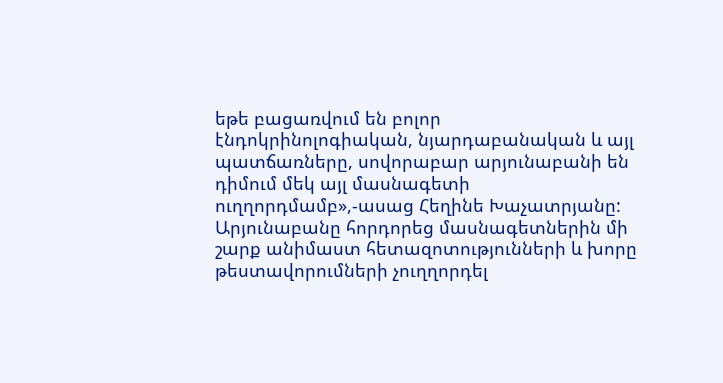եթե բացառվում են բոլոր էնդոկրինոլոգիական, նյարդաբանական և այլ պատճառները, սովորաբար արյունաբանի են դիմում մեկ այլ մասնագետի ուղղորդմամբ»,-ասաց Հեղինե Խաչատրյանը:
Արյունաբանը հորդորեց մասնագետներին մի շարք անիմաստ հետազոտությունների և խորը թեստավորումների չուղղորդել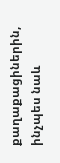քաղաքացիներին, ինչպես նաև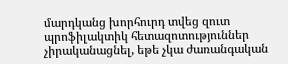մարդկանց խորհուրդ տվեց զուտ պրոֆիլակտիկ հետազոտություններ չիրականացնել, եթե չկա ժառանգական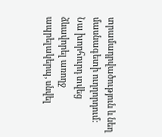տրամադրվածություն և նեղ մասնագետի ուղղորդում: Նա խորհուրդ տվեց ձևավորել առողջ ապրելակերպ, սնվել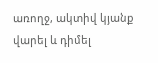առողջ, ակտիվ կյանք վարել և դիմել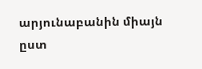արյունաբանին միայն ըստ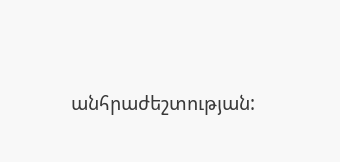անհրաժեշտության: